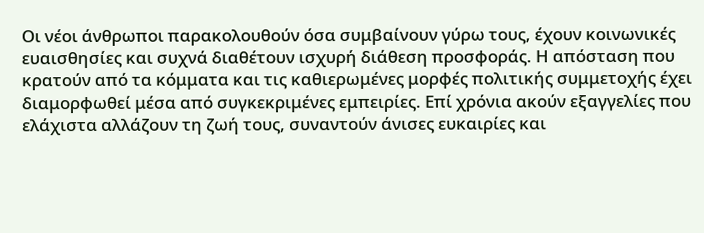Οι νέοι άνθρωποι παρακολουθούν όσα συμβαίνουν γύρω τους, έχουν κοινωνικές ευαισθησίες και συχνά διαθέτουν ισχυρή διάθεση προσφοράς. Η απόσταση που κρατούν από τα κόμματα και τις καθιερωμένες μορφές πολιτικής συμμετοχής έχει διαμορφωθεί μέσα από συγκεκριμένες εμπειρίες. Επί χρόνια ακούν εξαγγελίες που ελάχιστα αλλάζουν τη ζωή τους, συναντούν άνισες ευκαιρίες και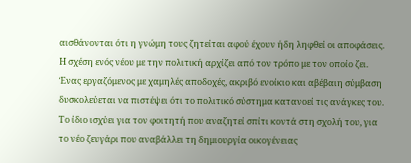αισθάνονται ότι η γνώμη τους ζητείται αφού έχουν ήδη ληφθεί οι αποφάσεις.
Η σχέση ενός νέου με την πολιτική αρχίζει από τον τρόπο με τον οποίο ζει. Ένας εργαζόμενος με χαμηλές αποδοχές, ακριβό ενοίκιο και αβέβαιη σύμβαση δυσκολεύεται να πιστέψει ότι το πολιτικό σύστημα κατανοεί τις ανάγκες του. Το ίδιο ισχύει για τον φοιτητή που αναζητεί σπίτι κοντά στη σχολή του, για το νέο ζευγάρι που αναβάλλει τη δημιουργία οικογένειας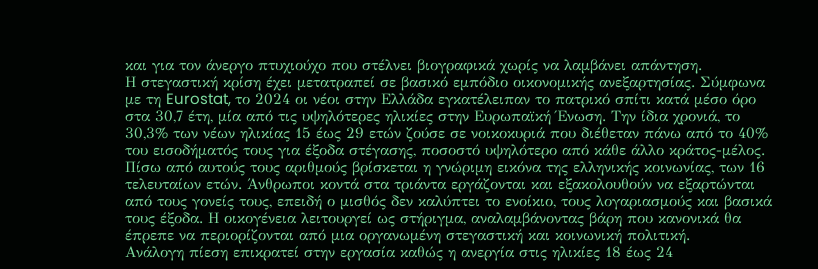και για τον άνεργο πτυχιούχο που στέλνει βιογραφικά χωρίς να λαμβάνει απάντηση.
Η στεγαστική κρίση έχει μετατραπεί σε βασικό εμπόδιο οικονομικής ανεξαρτησίας. Σύμφωνα με τη Eurostat, το 2024 οι νέοι στην Ελλάδα εγκατέλειπαν το πατρικό σπίτι κατά μέσο όρο στα 30,7 έτη, μία από τις υψηλότερες ηλικίες στην Ευρωπαϊκή Ένωση. Την ίδια χρονιά, το 30,3% των νέων ηλικίας 15 έως 29 ετών ζούσε σε νοικοκυριά που διέθεταν πάνω από το 40% του εισοδήματός τους για έξοδα στέγασης, ποσοστό υψηλότερο από κάθε άλλο κράτος-μέλος.
Πίσω από αυτούς τους αριθμούς βρίσκεται η γνώριμη εικόνα της ελληνικής κοινωνίας, των 16 τελευταίων ετών. Άνθρωποι κοντά στα τριάντα εργάζονται και εξακολουθούν να εξαρτώνται από τους γονείς τους, επειδή ο μισθός δεν καλύπτει το ενοίκιο, τους λογαριασμούς και βασικά τους έξοδα. Η οικογένεια λειτουργεί ως στήριγμα, αναλαμβάνοντας βάρη που κανονικά θα έπρεπε να περιορίζονται από μια οργανωμένη στεγαστική και κοινωνική πολιτική.
Ανάλογη πίεση επικρατεί στην εργασία καθώς η ανεργία στις ηλικίες 18 έως 24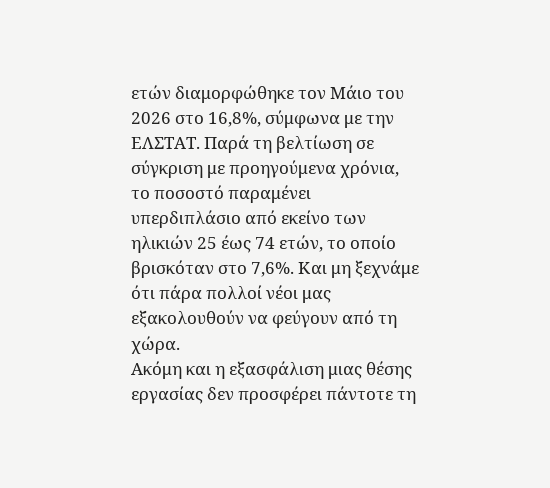ετών διαμορφώθηκε τον Μάιο του 2026 στο 16,8%, σύμφωνα με την ΕΛΣΤΑΤ. Παρά τη βελτίωση σε σύγκριση με προηγούμενα χρόνια, το ποσοστό παραμένει υπερδιπλάσιο από εκείνο των ηλικιών 25 έως 74 ετών, το οποίο βρισκόταν στο 7,6%. Και μη ξεχνάμε ότι πάρα πολλοί νέοι μας εξακολουθούν να φεύγουν από τη χώρα.
Ακόμη και η εξασφάλιση μιας θέσης εργασίας δεν προσφέρει πάντοτε τη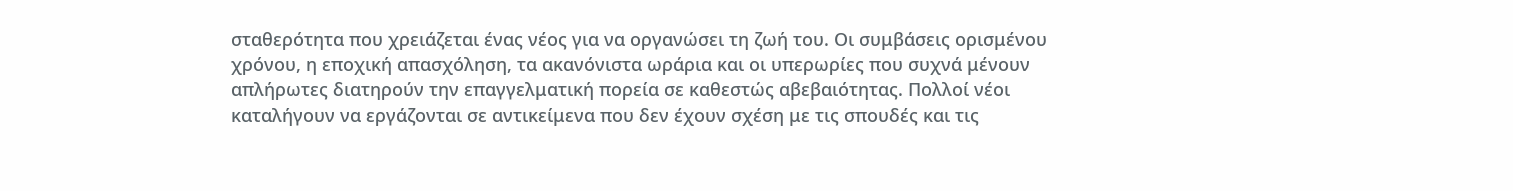σταθερότητα που χρειάζεται ένας νέος για να οργανώσει τη ζωή του. Οι συμβάσεις ορισμένου χρόνου, η εποχική απασχόληση, τα ακανόνιστα ωράρια και οι υπερωρίες που συχνά μένουν απλήρωτες διατηρούν την επαγγελματική πορεία σε καθεστώς αβεβαιότητας. Πολλοί νέοι καταλήγουν να εργάζονται σε αντικείμενα που δεν έχουν σχέση με τις σπουδές και τις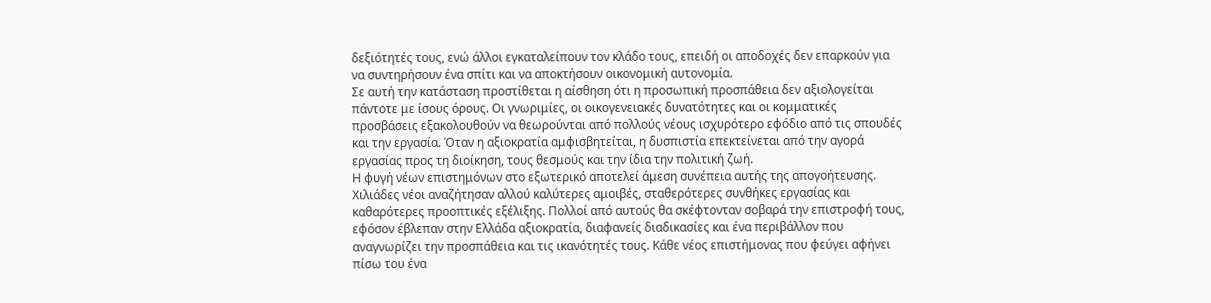δεξιότητές τους, ενώ άλλοι εγκαταλείπουν τον κλάδο τους, επειδή οι αποδοχές δεν επαρκούν για να συντηρήσουν ένα σπίτι και να αποκτήσουν οικονομική αυτονομία.
Σε αυτή την κατάσταση προστίθεται η αίσθηση ότι η προσωπική προσπάθεια δεν αξιολογείται πάντοτε με ίσους όρους. Οι γνωριμίες, οι οικογενειακές δυνατότητες και οι κομματικές προσβάσεις εξακολουθούν να θεωρούνται από πολλούς νέους ισχυρότερο εφόδιο από τις σπουδές και την εργασία. Όταν η αξιοκρατία αμφισβητείται, η δυσπιστία επεκτείνεται από την αγορά εργασίας προς τη διοίκηση, τους θεσμούς και την ίδια την πολιτική ζωή.
Η φυγή νέων επιστημόνων στο εξωτερικό αποτελεί άμεση συνέπεια αυτής της απογοήτευσης. Χιλιάδες νέοι αναζήτησαν αλλού καλύτερες αμοιβές, σταθερότερες συνθήκες εργασίας και καθαρότερες προοπτικές εξέλιξης. Πολλοί από αυτούς θα σκέφτονταν σοβαρά την επιστροφή τους, εφόσον έβλεπαν στην Ελλάδα αξιοκρατία, διαφανείς διαδικασίες και ένα περιβάλλον που αναγνωρίζει την προσπάθεια και τις ικανότητές τους. Κάθε νέος επιστήμονας που φεύγει αφήνει πίσω του ένα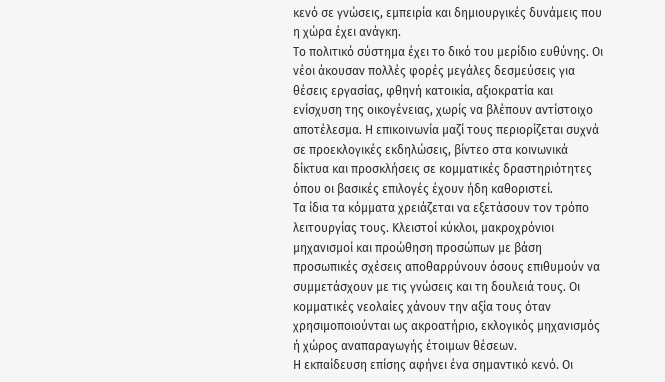κενό σε γνώσεις, εμπειρία και δημιουργικές δυνάμεις που η χώρα έχει ανάγκη.
Το πολιτικό σύστημα έχει το δικό του μερίδιο ευθύνης. Οι νέοι άκουσαν πολλές φορές μεγάλες δεσμεύσεις για θέσεις εργασίας, φθηνή κατοικία, αξιοκρατία και ενίσχυση της οικογένειας, χωρίς να βλέπουν αντίστοιχο αποτέλεσμα. Η επικοινωνία μαζί τους περιορίζεται συχνά σε προεκλογικές εκδηλώσεις, βίντεο στα κοινωνικά δίκτυα και προσκλήσεις σε κομματικές δραστηριότητες όπου οι βασικές επιλογές έχουν ήδη καθοριστεί.
Τα ίδια τα κόμματα χρειάζεται να εξετάσουν τον τρόπο λειτουργίας τους. Κλειστοί κύκλοι, μακροχρόνιοι μηχανισμοί και προώθηση προσώπων με βάση προσωπικές σχέσεις αποθαρρύνουν όσους επιθυμούν να συμμετάσχουν με τις γνώσεις και τη δουλειά τους. Οι κομματικές νεολαίες χάνουν την αξία τους όταν χρησιμοποιούνται ως ακροατήριο, εκλογικός μηχανισμός ή χώρος αναπαραγωγής έτοιμων θέσεων.
Η εκπαίδευση επίσης αφήνει ένα σημαντικό κενό. Οι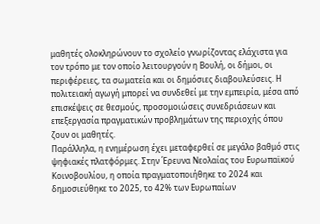μαθητές ολοκληρώνουν το σχολείο γνωρίζοντας ελάχιστα για τον τρόπο με τον οποίο λειτουργούν η Βουλή, οι δήμοι, οι περιφέρειες, τα σωματεία και οι δημόσιες διαβουλεύσεις. Η πολιτειακή αγωγή μπορεί να συνδεθεί με την εμπειρία, μέσα από επισκέψεις σε θεσμούς, προσομοιώσεις συνεδριάσεων και επεξεργασία πραγματικών προβλημάτων της περιοχής όπου ζουν οι μαθητές.
Παράλληλα, η ενημέρωση έχει μεταφερθεί σε μεγάλο βαθμό στις ψηφιακές πλατφόρμες. Στην Έρευνα Νεολαίας του Ευρωπαϊκού Κοινοβουλίου, η οποία πραγματοποιήθηκε το 2024 και δημοσιεύθηκε το 2025, το 42% των Ευρωπαίων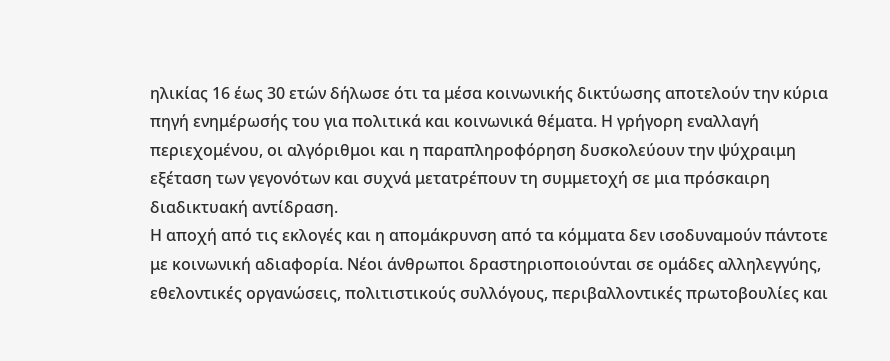ηλικίας 16 έως 30 ετών δήλωσε ότι τα μέσα κοινωνικής δικτύωσης αποτελούν την κύρια πηγή ενημέρωσής του για πολιτικά και κοινωνικά θέματα. Η γρήγορη εναλλαγή περιεχομένου, οι αλγόριθμοι και η παραπληροφόρηση δυσκολεύουν την ψύχραιμη εξέταση των γεγονότων και συχνά μετατρέπουν τη συμμετοχή σε μια πρόσκαιρη διαδικτυακή αντίδραση.
Η αποχή από τις εκλογές και η απομάκρυνση από τα κόμματα δεν ισοδυναμούν πάντοτε με κοινωνική αδιαφορία. Νέοι άνθρωποι δραστηριοποιούνται σε ομάδες αλληλεγγύης, εθελοντικές οργανώσεις, πολιτιστικούς συλλόγους, περιβαλλοντικές πρωτοβουλίες και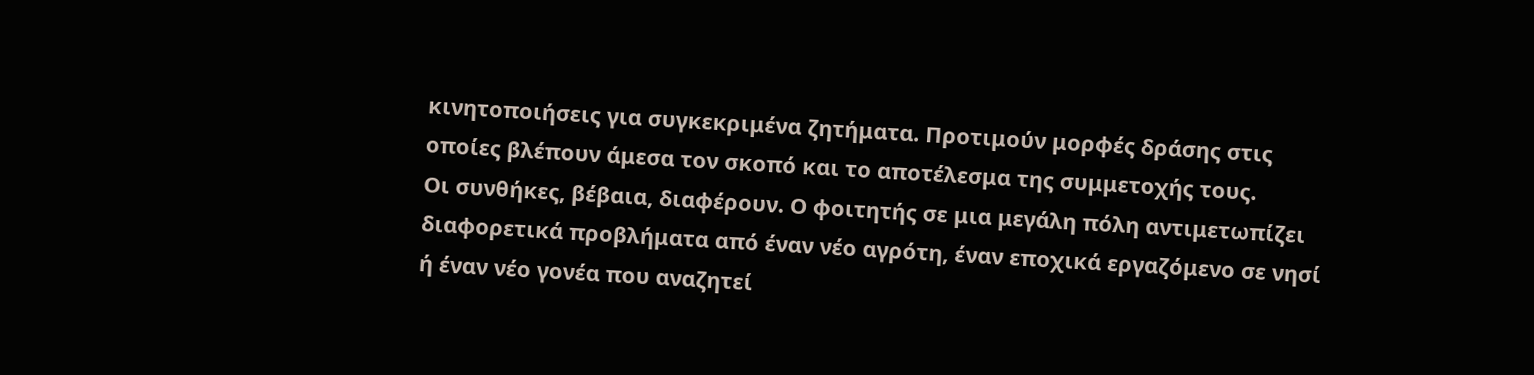κινητοποιήσεις για συγκεκριμένα ζητήματα. Προτιμούν μορφές δράσης στις οποίες βλέπουν άμεσα τον σκοπό και το αποτέλεσμα της συμμετοχής τους.
Οι συνθήκες, βέβαια, διαφέρουν. Ο φοιτητής σε μια μεγάλη πόλη αντιμετωπίζει διαφορετικά προβλήματα από έναν νέο αγρότη, έναν εποχικά εργαζόμενο σε νησί ή έναν νέο γονέα που αναζητεί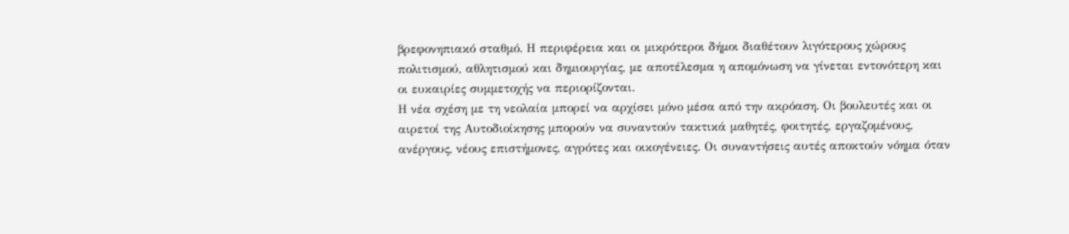βρεφονηπιακό σταθμό. Η περιφέρεια και οι μικρότεροι δήμοι διαθέτουν λιγότερους χώρους πολιτισμού, αθλητισμού και δημιουργίας, με αποτέλεσμα η απομόνωση να γίνεται εντονότερη και οι ευκαιρίες συμμετοχής να περιορίζονται.
Η νέα σχέση με τη νεολαία μπορεί να αρχίσει μόνο μέσα από την ακρόαση. Οι βουλευτές και οι αιρετοί της Αυτοδιοίκησης μπορούν να συναντούν τακτικά μαθητές, φοιτητές, εργαζομένους, ανέργους, νέους επιστήμονες, αγρότες και οικογένειες. Οι συναντήσεις αυτές αποκτούν νόημα όταν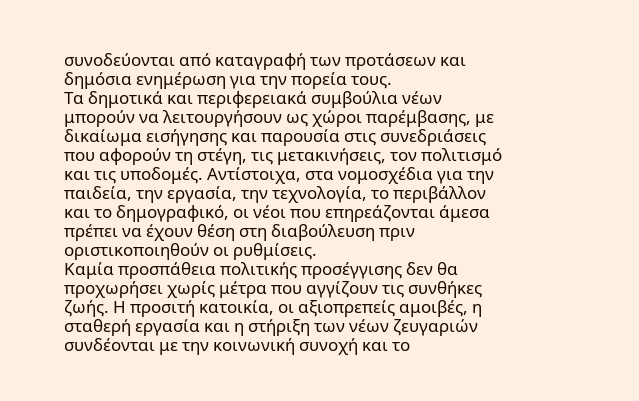συνοδεύονται από καταγραφή των προτάσεων και δημόσια ενημέρωση για την πορεία τους.
Τα δημοτικά και περιφερειακά συμβούλια νέων μπορούν να λειτουργήσουν ως χώροι παρέμβασης, με δικαίωμα εισήγησης και παρουσία στις συνεδριάσεις που αφορούν τη στέγη, τις μετακινήσεις, τον πολιτισμό και τις υποδομές. Αντίστοιχα, στα νομοσχέδια για την παιδεία, την εργασία, την τεχνολογία, το περιβάλλον και το δημογραφικό, οι νέοι που επηρεάζονται άμεσα πρέπει να έχουν θέση στη διαβούλευση πριν οριστικοποιηθούν οι ρυθμίσεις.
Καμία προσπάθεια πολιτικής προσέγγισης δεν θα προχωρήσει χωρίς μέτρα που αγγίζουν τις συνθήκες ζωής. Η προσιτή κατοικία, οι αξιοπρεπείς αμοιβές, η σταθερή εργασία και η στήριξη των νέων ζευγαριών συνδέονται με την κοινωνική συνοχή και το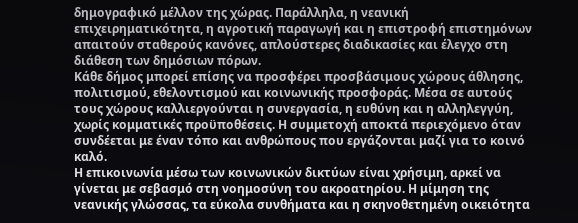δημογραφικό μέλλον της χώρας. Παράλληλα, η νεανική επιχειρηματικότητα, η αγροτική παραγωγή και η επιστροφή επιστημόνων απαιτούν σταθερούς κανόνες, απλούστερες διαδικασίες και έλεγχο στη διάθεση των δημόσιων πόρων.
Κάθε δήμος μπορεί επίσης να προσφέρει προσβάσιμους χώρους άθλησης, πολιτισμού, εθελοντισμού και κοινωνικής προσφοράς. Μέσα σε αυτούς τους χώρους καλλιεργούνται η συνεργασία, η ευθύνη και η αλληλεγγύη, χωρίς κομματικές προϋποθέσεις. Η συμμετοχή αποκτά περιεχόμενο όταν συνδέεται με έναν τόπο και ανθρώπους που εργάζονται μαζί για το κοινό καλό.
Η επικοινωνία μέσω των κοινωνικών δικτύων είναι χρήσιμη, αρκεί να γίνεται με σεβασμό στη νοημοσύνη του ακροατηρίου. Η μίμηση της νεανικής γλώσσας, τα εύκολα συνθήματα και η σκηνοθετημένη οικειότητα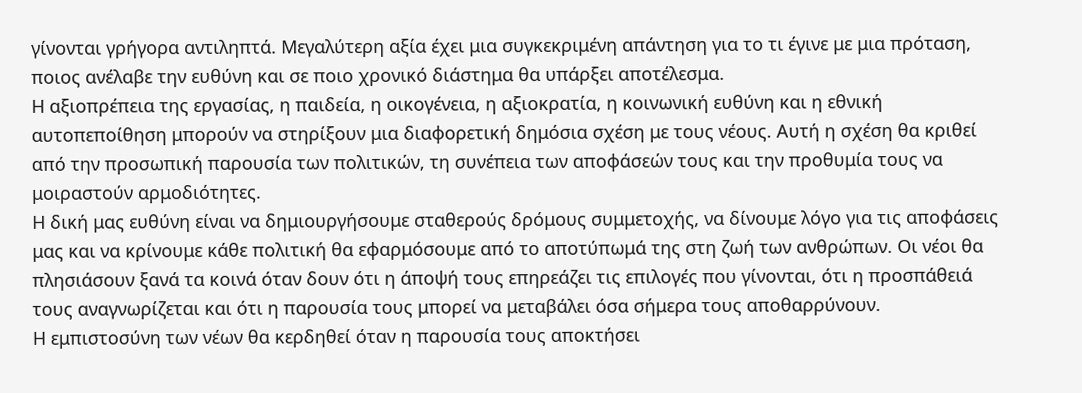γίνονται γρήγορα αντιληπτά. Μεγαλύτερη αξία έχει μια συγκεκριμένη απάντηση για το τι έγινε με μια πρόταση, ποιος ανέλαβε την ευθύνη και σε ποιο χρονικό διάστημα θα υπάρξει αποτέλεσμα.
Η αξιοπρέπεια της εργασίας, η παιδεία, η οικογένεια, η αξιοκρατία, η κοινωνική ευθύνη και η εθνική αυτοπεποίθηση μπορούν να στηρίξουν μια διαφορετική δημόσια σχέση με τους νέους. Αυτή η σχέση θα κριθεί από την προσωπική παρουσία των πολιτικών, τη συνέπεια των αποφάσεών τους και την προθυμία τους να μοιραστούν αρμοδιότητες.
Η δική μας ευθύνη είναι να δημιουργήσουμε σταθερούς δρόμους συμμετοχής, να δίνουμε λόγο για τις αποφάσεις μας και να κρίνουμε κάθε πολιτική θα εφαρμόσουμε από το αποτύπωμά της στη ζωή των ανθρώπων. Οι νέοι θα πλησιάσουν ξανά τα κοινά όταν δουν ότι η άποψή τους επηρεάζει τις επιλογές που γίνονται, ότι η προσπάθειά τους αναγνωρίζεται και ότι η παρουσία τους μπορεί να μεταβάλει όσα σήμερα τους αποθαρρύνουν.
Η εμπιστοσύνη των νέων θα κερδηθεί όταν η παρουσία τους αποκτήσει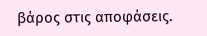βάρος στις αποφάσεις.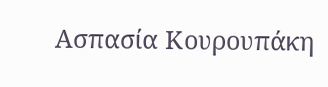Ασπασία Κουρουπάκη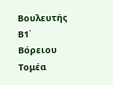Βουλευτής Β1΄ Βόρειου Τομέα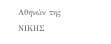Αθηνών της ΝΙΚΗΣ